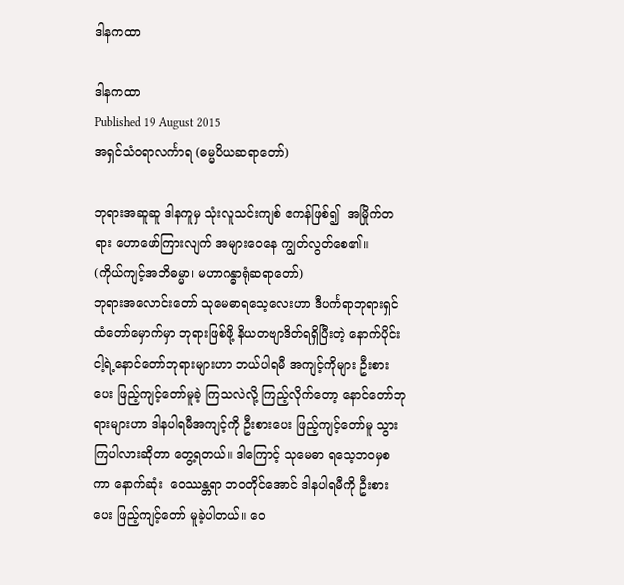ဒါနကထာ

ဒါနကထာ
Published 19 August 2015
အရှင်သံဝရာလင်္ကာရ (ဓမ္မပိယဆရာတော်)

ဘုရားအဆူဆူ ဒါနကူမှ သုံးလူသင်းကျစ် ဧကန်ဖြစ်၍  အမြိုက်တရား ဟောဖော်ကြားလျက် အများဝေနေ ကျွတ်လွတ်စေ၏။
(ကိုယ်ကျင့်အဘိဓမ္မာ၊ မဟာဂန္ဓာရုံဆရာတော်)
ဘုရားအလောင်းတော် သုမေဓာရသေ့လေးဟာ ဒီပင်္ကရာဘုရားရှင် ထံတော်မှောက်မှာ ဘုရားဖြစ်ဖို့ နိယတဗျာဒိတ်ရရှိပြီးတဲ့ နောက်ပိုင်း ငါ့ရဲ့နောင်တော်ဘုရားများဟာ ဘယ်ပါရမီ အကျင့်ကိုများ ဦးစားပေး ဖြည့်ကျင့်တော်မူခဲ့ ကြသလဲလို့ ကြည့်လိုက်တော့ နောင်တော်ဘုရားများဟာ ဒါနပါရမီအကျင့်ကို ဦးစားပေး ဖြည့်ကျင့်တော်မူ သွားကြပါလားဆိုတာ တွေ့ရတယ်။ ဒါကြောင့် သုမေဓာ ရသေ့ဘဝမှစကာ နောက်ဆုံး  ဝေဿန္တရာ ဘဝတိုင်အောင် ဒါနပါရမီကို ဦးစားပေး ဖြည့်ကျင့်တော် မူခဲ့ပါတယ်။ ဝေ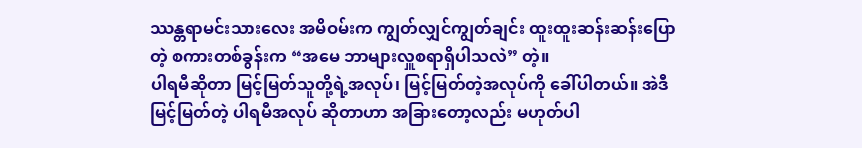ဿန္တရာမင်းသားလေး အမိဝမ်းက ကျွတ်လျှင်ကျွတ်ချင်း ထူးထူးဆန်းဆန်းပြောတဲ့ စကားတစ်ခွန်းက “အမေ ဘာများလှူစရာရှိပါသလဲ” တဲ့။
ပါရမီဆိုတာ မြင့်မြတ်သူတို့ရဲ့အလုပ်၊ မြင့်မြတ်တဲ့အလုပ်ကို ခေါ်ပါတယ်။ အဲဒီမြင့်မြတ်တဲ့ ပါရမီအလုပ် ဆိုတာဟာ အခြားတော့လည်း မဟုတ်ပါ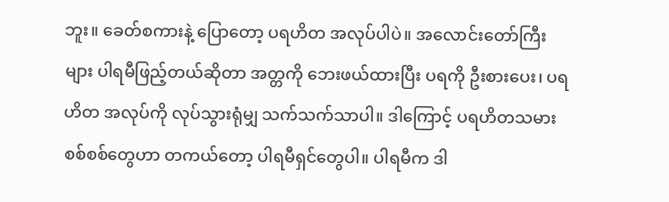ဘူး။ ခေတ်စကားနဲ့ ပြောတော့ ပရဟိတ အလုပ်ပါပဲ။ အလောင်းတော်ကြီးများ ပါရမီဖြည့်တယ်ဆိုတာ အတ္တကို ဘေးဖယ်ထားပြီး ပရကို ဦးစားပေး၊ ပရဟိတ အလုပ်ကို လုပ်သွားရုံမျှ သက်သက်သာပါ။ ဒါကြောင့် ပရဟိတသမား စစ်စစ်တွေဟာ တကယ်တော့ ပါရမီရှင်တွေပါ။ ပါရမီက ဒါ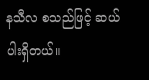နသီလ စသည်ဖြင့် ဆယ်ပါးရှိတယ်။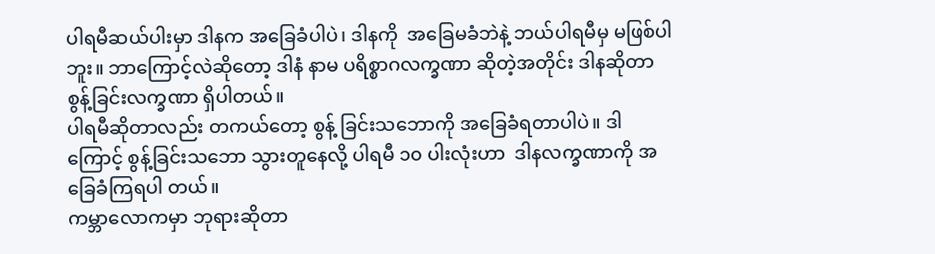ပါရမီဆယ်ပါးမှာ ဒါနက အခြေခံပါပဲ၊ ဒါနကို  အခြေမခံဘဲနဲ့ ဘယ်ပါရမီမှ မဖြစ်ပါဘူး။ ဘာကြောင့်လဲဆိုတော့ ဒါနံ နာမ ပရိစ္စာဂလက္ခဏာ ဆိုတဲ့အတိုင်း ဒါနဆိုတာ စွန့်ခြင်းလက္ခဏာ ရှိပါတယ်။
ပါရမီဆိုတာလည်း တကယ်တော့ စွန့် ခြင်းသဘောကို အခြေခံရတာပါပဲ။ ဒါကြောင့် စွန့်ခြင်းသဘော သွားတူနေလို့ ပါရမီ ၁၀ ပါးလုံးဟာ  ဒါနလက္ခဏာကို အခြေခံကြရပါ တယ်။
ကမ္ဘာလောကမှာ ဘုရားဆိုတာ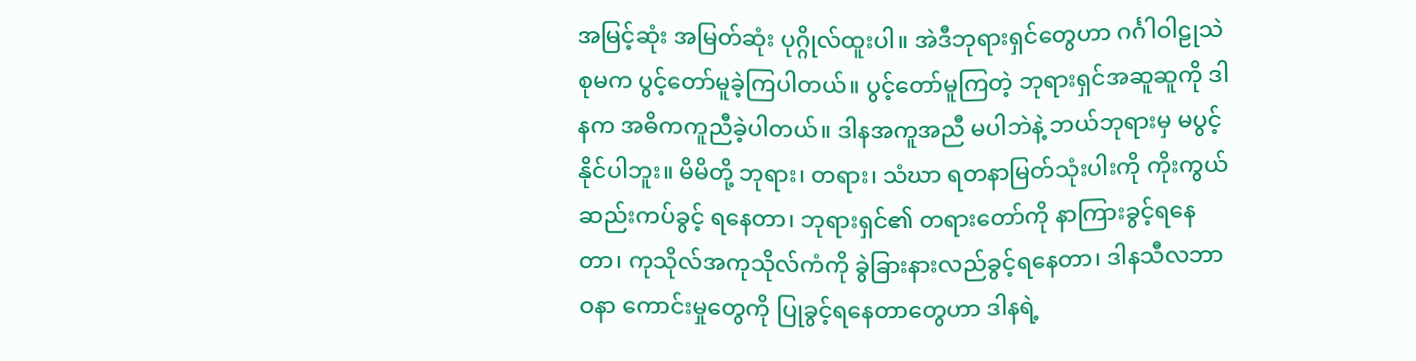အမြင့်ဆုံး အမြတ်ဆုံး ပုဂ္ဂိုလ်ထူးပါ။ အဲဒီဘုရားရှင်တွေဟာ ဂင်္ဂါဝါဠုသဲစုမက ပွင့်တော်မူခဲ့ကြပါတယ်။ ပွင့်တော်မူကြတဲ့ ဘုရားရှင်အဆူဆူကို ဒါနက အဓိကကူညီခဲ့ပါတယ်။ ဒါနအကူအညီ မပါဘဲနဲ့ ဘယ်ဘုရားမှ မပွင့်နိုင်ပါဘူး။ မိမိတို့ ဘုရား၊ တရား၊ သံဃာ ရတနာမြတ်သုံးပါးကို ကိုးကွယ်ဆည်းကပ်ခွင့် ရနေတာ၊ ဘုရားရှင်၏ တရားတော်ကို နာကြားခွင့်ရနေတာ၊ ကုသိုလ်အကုသိုလ်ကံကို ခွဲခြားနားလည်ခွင့်ရနေတာ၊ ဒါနသီလဘာဝနာ ကောင်းမှုတွေကို ပြုခွင့်ရနေတာတွေဟာ ဒါနရဲ့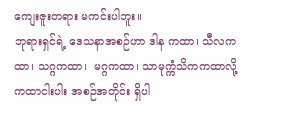ကျေးဇူးတရား မကင်းပါဘူး။
ဘုရားရှင်ရဲ့ ဒေသနာအစဉ်ဟာ ဒါန ကထာ၊ သီလကထာ၊ သဂ္ဂကထာ၊  မဂ္ဂကထာ၊ သာမုက္ကံသိကကထာလို့ ကထာငါးပါး အစဉ်အတိုင်း ရှိပါ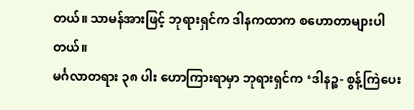တယ်။ သာမန်အားဖြင့် ဘုရားရှင်က ဒါနကထာက စဟောတာများပါတယ်။
မင်္ဂလာတရား ၃၈ ပါး ဟောကြားရာမှာ ဘုရားရှင်က ‘ဒါနဉ္စ- စွန့်ကြဲပေး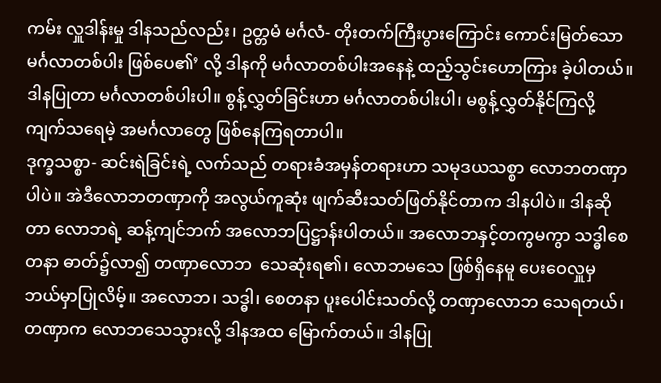ကမ်း လှူဒါန်းမှု ဒါနသည်လည်း၊ ဥတ္တမံ မင်္ဂလံ- တိုးတက်ကြီးပွားကြောင်း ကောင်းမြတ်သော မင်္ဂလာတစ်ပါး ဖြစ်ပေ၏’ လို့ ဒါနကို မင်္ဂလာတစ်ပါးအနေနဲ့ ထည့်သွင်းဟောကြား ခဲ့ပါတယ်။ ဒါနပြုတာ မင်္ဂလာတစ်ပါးပါ။ စွန့်လွှတ်ခြင်းဟာ မင်္ဂလာတစ်ပါးပါ၊ မစွန့်လွှတ်နိုင်ကြလို့ ကျက်သရေမဲ့ အမင်္ဂလာတွေ ဖြစ်နေကြရတာပါ။
ဒုက္ခသစ္စာ- ဆင်းရဲခြင်းရဲ့ လက်သည် တရားခံအမှန်တရားဟာ သမုဒယသစ္စာ လောဘတဏှာပါပဲ။ အဲဒီလောဘတဏှာကို အလွယ်ကူဆုံး ဖျက်ဆီးသတ်ဖြတ်နိုင်တာက ဒါနပါပဲ။ ဒါနဆိုတာ လောဘရဲ့ ဆန့်ကျင်ဘက် အလောဘပြဋ္ဌာန်းပါတယ်။ အလောဘနှင့်တကွမကွာ သဒ္ဓါစေတနာ ဓာတ်၌လာ၍ တဏှာလောဘ  သေဆုံးရ၏၊ လောဘမသေ ဖြစ်ရှိနေမူ ပေးဝေလှူမှ ဘယ်မှာပြုလိမ့်။ အလောဘ၊ သဒ္ဓါ၊ စေတနာ ပူးပေါင်းသတ်လို့ တဏှာလောဘ သေရတယ်၊ တဏှာက လောဘသေသွားလို့ ဒါနအထ မြောက်တယ်။ ဒါနပြု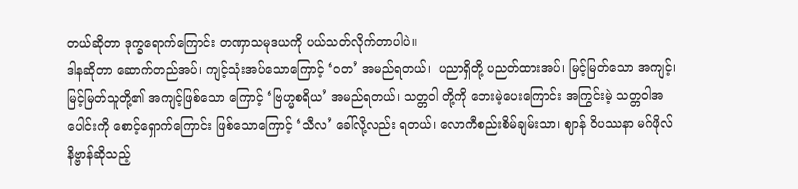တယ်ဆိုတာ ဒုက္ခရောက်ကြောင်း တဏှာသမုဒယကို ပယ်သတ်လိုက်တာပါပဲ။
ဒါနဆိုတာ ဆောက်တည်အပ်၊ ကျင့်သုံးအပ်သောကြောင့် ‘ဝတ’ အမည်ရတယ်၊  ပညာရှိတို့ ပညတ်ထားအပ်၊ မြင့်မြတ်သော အကျင့်၊ မြင့်မြတ်သူတို့၏ အကျင့်ဖြစ်သော ကြောင့် ‘ဗြဟ္မစရိယ’ အမည်ရတယ်၊ သတ္တဝါ တို့ကို ဘေးမဲ့ပေးကြောင်း အကြွင်းမဲ့ သတ္တဝါအပေါင်းကို စောင့်ရှောက်ကြောင်း ဖြစ်သောကြောင့် ‘သီလ’ ခေါ်လို့လည်း ရတယ်၊ လောကီစည်းစိမ်ချမ်းသာ၊ ဈာန် ဝိပဿနာ မဂ်ဖိုလ် နိဗ္ဗာန်ဆိုသည့်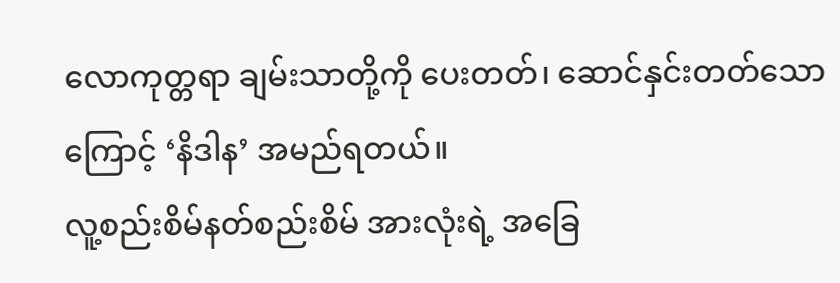လောကုတ္တရာ ချမ်းသာတို့ကို ပေးတတ်၊ ဆောင်နှင်းတတ်သောကြောင့် ‘နိဒါန’ အမည်ရတယ်။
လူ့စည်းစိမ်နတ်စည်းစိမ် အားလုံးရဲ့ အခြေ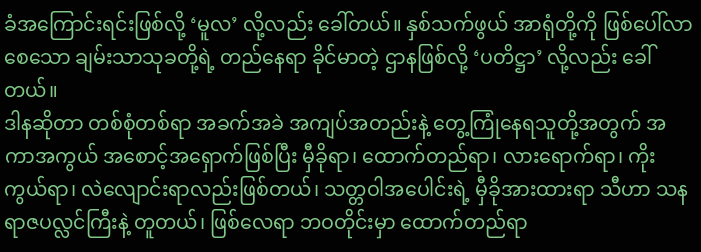ခံအကြောင်းရင်းဖြစ်လို့ ‘မူလ’ လို့လည်း ခေါ်တယ်။ နှစ်သက်ဖွယ် အာရုံတို့ကို ဖြစ်ပေါ်လာစေသော ချမ်းသာသုခတို့ရဲ့ တည်နေရာ ခိုင်မာတဲ့ ဌာနဖြစ်လို့ ‘ပတိဋ္ဌာ’ လို့လည်း ခေါ်တယ်။
ဒါနဆိုတာ တစ်စုံတစ်ရာ အခက်အခဲ အကျပ်အတည်းနဲ့ တွေ့ကြုံနေရသူတို့အတွက် အကာအကွယ် အစောင့်အရှောက်ဖြစ်ပြီး မှီခိုရာ၊ ထောက်တည်ရာ၊ လားရောက်ရာ၊ ကိုးကွယ်ရာ၊ လဲလျောင်းရာလည်းဖြစ်တယ်၊ သတ္တဝါအပေါင်းရဲ့ မှီခိုအားထားရာ သီဟာ သနရာဇပလ္လင်ကြီးနဲ့ တူတယ်၊ ဖြစ်လေရာ ဘဝတိုင်းမှာ ထောက်တည်ရာ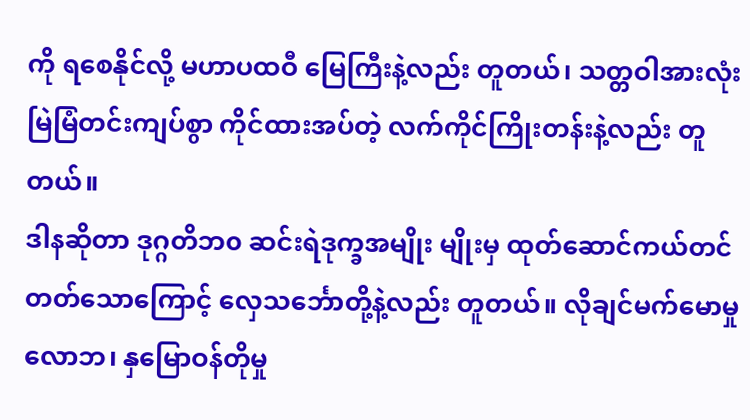ကို ရစေနိုင်လို့ မဟာပထဝီ မြေကြီးနဲ့လည်း တူတယ်၊ သတ္တဝါအားလုံး မြဲမြံတင်းကျပ်စွာ ကိုင်ထားအပ်တဲ့ လက်ကိုင်ကြိုးတန်းနဲ့လည်း တူတယ်။
ဒါနဆိုတာ ဒုဂ္ဂတိဘ၀ ဆင်းရဲဒုက္ခအမျိုး မျိုးမှ ထုတ်ဆောင်ကယ်တင် တတ်သောကြောင့် လှေသင်္ဘောတို့နဲ့လည်း တူတယ်။ လိုချင်မက်မောမှုလောဘ၊ နှမြောဝန်တိုမှု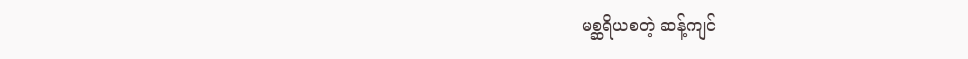မစ္ဆရိယစတဲ့ ဆန့်ကျင်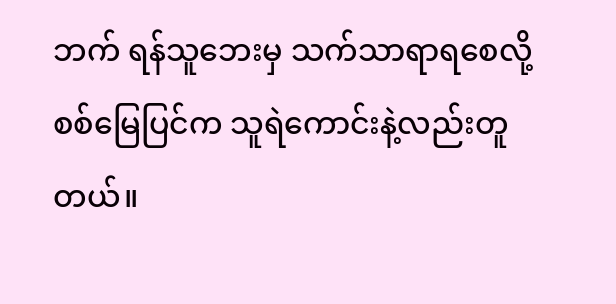ဘက် ရန်သူဘေးမှ သက်သာရာရစေလို့ စစ်မြေပြင်က သူရဲကောင်းနဲ့လည်းတူတယ်။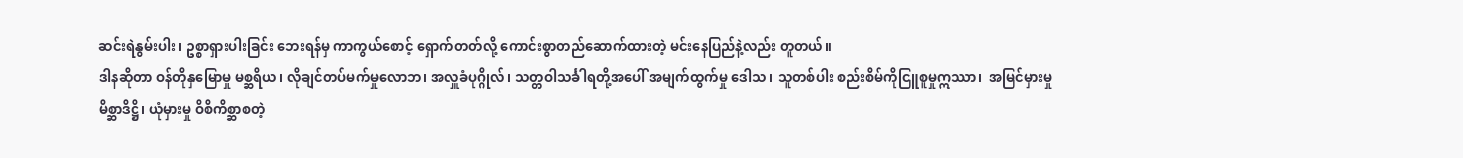ဆင်းရဲနွမ်းပါး၊ ဥစ္စာရှားပါးခြင်း ဘေးရန်မှ ကာကွယ်စောင့် ရှောက်တတ်လို့ ကောင်းစွာတည်ဆောက်ထားတဲ့ မင်းနေပြည်နဲ့လည်း တူတယ်။
ဒါနဆိုတာ ဝန်တိုနှမြောမှု မစ္ဆရိယ၊ လိုချင်တပ်မက်မှုလောဘ၊ အလှူခံပုဂ္ဂိုလ်၊ သတ္တဝါသင်္ခါရတို့အပေါ် အမျက်ထွက်မှု ဒေါသ၊ သူတစ်ပါး စည်းစိမ်ကိုငြူစူမှုဣဿာ၊  အမြင်မှားမှုမိစ္ဆာဒိဋ္ဌိ၊ ယုံမှားမှု ဝိစိကိစ္ဆာစတဲ့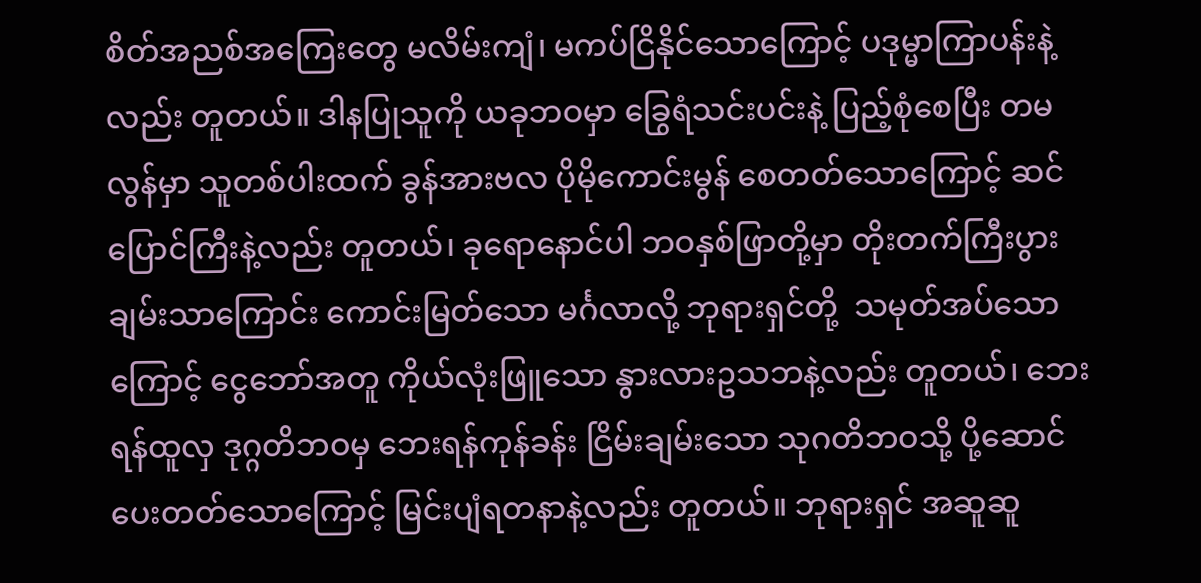စိတ်အညစ်အကြေးတွေ မလိမ်းကျံ၊ မကပ်ငြိနိုင်သောကြောင့် ပဒုမ္မာကြာပန်းနဲ့လည်း တူတယ်။ ဒါနပြုသူကို ယခုဘဝမှာ ခြွေရံသင်းပင်းနဲ့ ပြည့်စုံစေပြီး တမလွန်မှာ သူတစ်ပါးထက် ခွန်အားဗလ ပိုမိုကောင်းမွန် စေတတ်သောကြောင့် ဆင်ပြောင်ကြီးနဲ့လည်း တူတယ်၊ ခုရောနောင်ပါ ဘဝနှစ်ဖြာတို့မှာ တိုးတက်ကြီးပွား ချမ်းသာကြောင်း ကောင်းမြတ်သော မင်္ဂလာလို့ ဘုရားရှင်တို့  သမုတ်အပ်သောကြောင့် ငွေဘော်အတူ ကိုယ်လုံးဖြူသော နွားလားဥသဘနဲ့လည်း တူတယ်၊ ဘေးရန်ထူလှ ဒုဂ္ဂတိဘဝမှ ဘေးရန်ကုန်ခန်း ငြိမ်းချမ်းသော သုဂတိဘဝသို့ ပို့ဆောင်ပေးတတ်သောကြောင့် မြင်းပျံရတနာနဲ့လည်း တူတယ်။ ဘုရားရှင် အဆူဆူ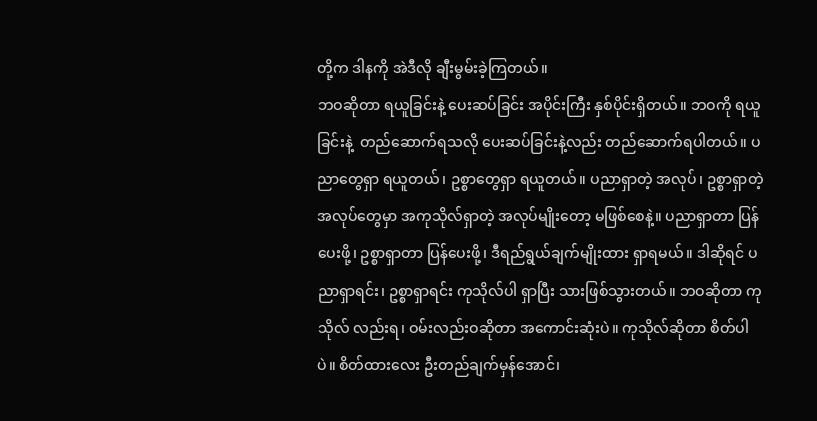တို့က ဒါနကို အဲဒီလို ချီးမွမ်းခဲ့ကြတယ်။
ဘဝဆိုတာ ရယူခြင်းနဲ့ ပေးဆပ်ခြင်း အပိုင်းကြီး နှစ်ပိုင်းရှိတယ်။ ဘဝကို ရယူခြင်းနဲ့  တည်ဆောက်ရသလို ပေးဆပ်ခြင်းနဲ့လည်း တည်ဆောက်ရပါတယ်။ ပညာတွေရှာ ရယူတယ်၊ ဥစ္စာတွေရှာ ရယူတယ်။ ပညာရှာတဲ့ အလုပ်၊ ဥစ္စာရှာတဲ့ အလုပ်တွေမှာ အကုသိုလ်ရှာတဲ့ အလုပ်မျိုးတော့ မဖြစ်စေနဲ့။ ပညာရှာတာ ပြန်ပေးဖို့၊ ဥစ္စာရှာတာ ပြန်ပေးဖို့၊ ဒီရည်ရွယ်ချက်မျိုးထား ရှာရမယ်။ ဒါဆိုရင် ပညာရှာရင်း၊ ဥစ္စာရှာရင်း ကုသိုလ်ပါ ရှာပြီး သားဖြစ်သွားတယ်။ ဘဝဆိုတာ ကုသိုလ် လည်းရ၊ ဝမ်းလည်းဝဆိုတာ အကောင်းဆုံးပဲ။ ကုသိုလ်ဆိုတာ စိတ်ပါပဲ။ စိတ်ထားလေး ဦးတည်ချက်မှန်အောင်၊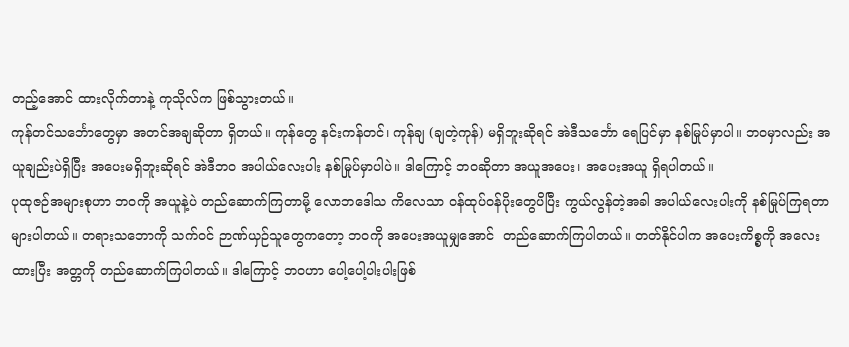တည့်အောင် ထားလိုက်တာနဲ့ ကုသိုလ်က ဖြစ်သွားတယ်။
ကုန်တင်သင်္ဘောတွေမှာ အတင်အချဆိုတာ ရှိတယ်။ ကုန်တွေ နင်းကန်တင်၊ ကုန်ချ (ချတဲ့ကုန်) မရှိဘူးဆိုရင် အဲဒီသင်္ဘော ရေပြင်မှာ နစ်မြုပ်မှာပါ။ ဘဝမှာလည်း အယူချည်းပဲရှိပြီး အပေးမရှိဘူးဆိုရင် အဲဒီဘ၀ အပါယ်လေးပါး နစ်မြုပ်မှာပါပဲ။ ဒါကြောင့် ဘဝဆိုတာ အယူအပေး၊ အပေးအယူ ရှိရပါတယ်။
ပုထုဇဉ်အများစုဟာ ဘဝကို အယူနဲ့ပဲ တည်ဆောက်ကြတာမို့ လောဘဒေါသ ကိလေသာ ဝန်ထုပ်ဝန်ပိုးတွေပိပြီး ကွယ်လွန်တဲ့အခါ အပါယ်လေးပါးကို နစ်မြုပ်ကြရတာ များပါတယ်။ တရားသဘောကို သက်ဝင် ဉာဏ်ယှဉ်သူတွေကတော့ ဘဝကို အပေးအယူမျှအောင်  တည်ဆောက်ကြပါတယ်။ တတ်နိုင်ပါက အပေးကိစ္စကို အလေးထားပြီး အတ္တကို တည်ဆောက်ကြပါတယ်။ ဒါကြောင့် ဘဝဟာ ပေါ့ပေါ့ပါးပါးဖြစ်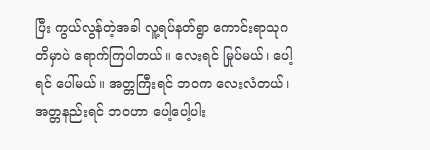ပြီး ကွယ်လွန်တဲ့အခါ လူ့ရပ်နတ်ရွာ ကောင်းရာသုဂတိမှာပဲ ရောက်ကြပါတယ်။ လေးရင် မြုပ်မယ်၊ ပေါ့ရင် ပေါ်မယ်။ အတ္တကြီးရင် ဘဝက လေးလံတယ်၊ အတ္တနည်းရင် ဘဝဟာ ပေါ့ပေါ့ပါး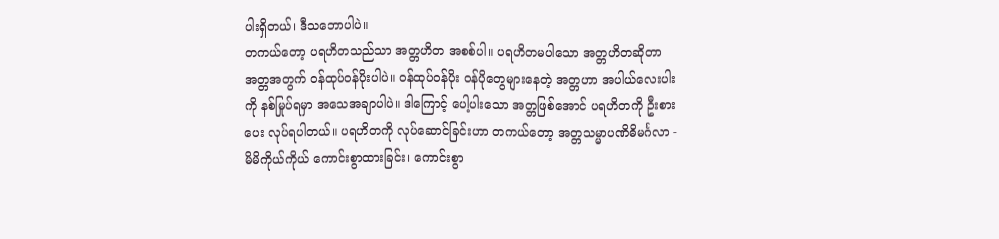ပါးရှိတယ်၊ ဒီသဘောပါပဲ။
တကယ်တော့ ပရဟိတသည်သာ အတ္တဟိတ အစစ်ပါ။ ပရဟိတမပါသော အတ္တဟိတဆိုတာ အတ္တအတွက် ဝန်ထုပ်ဝန်ပိုးပါပဲ။ ဝန်ထုပ်ဝန်ပိုး ဝန်ပိုတွေများနေတဲ့ အတ္တဟာ အပါယ်လေးပါးကို နစ်မြုပ်ရမှာ အသေအချာပါပဲ။ ဒါကြောင့် ပေါ့ပါးသော အတ္တဖြစ်အောင် ပရဟိတကို ဦးစားပေး လုပ်ရပါတယ်။ ပရဟိတကို လုပ်ဆောင်ခြင်းဟာ တကယ်တော့ အတ္တသမ္မာပဏိဓိမင်္ဂလာ - မိမိကိုယ်ကိုယ် ကောင်းစွာထားခြင်း၊ ကောင်းစွာ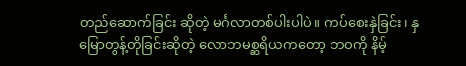တည်ဆောက်ခြင်း ဆိုတဲ့ မင်္ဂလာတစ်ပါးပါပဲ။ ကပ်စေးနှဲခြင်း၊ နှမြောတွန့်တိုခြင်းဆိုတဲ့ လောဘမစ္ဆရိယကတော့ ဘဝကို နိမ့်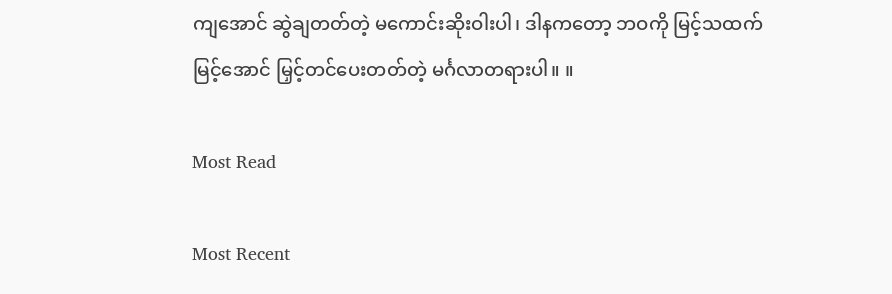ကျအောင် ဆွဲချတတ်တဲ့ မကောင်းဆိုးဝါးပါ၊ ဒါနကတော့ ဘဝကို မြင့်သထက်မြင့်အောင် မြှင့်တင်ပေးတတ်တဲ့ မင်္ဂလာတရားပါ။ ။

Most Read

Most Recent